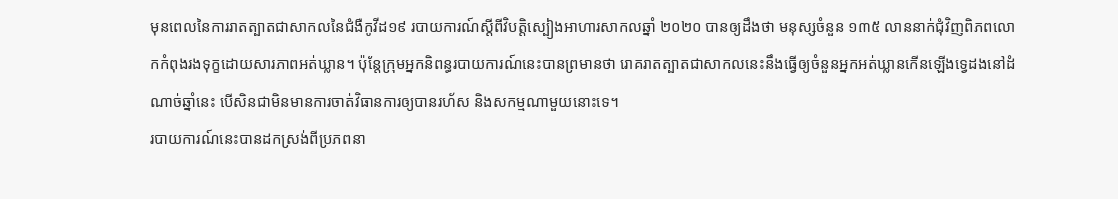មុនពេលនៃការរាតត្បាតជាសាកលនៃជំងឺកូវីដ១៩ របាយការណ៍ស្ដីពីវិបត្តិស្បៀងអាហារសាកលឆ្នាំ ២០២០ បានឲ្យដឹងថា មនុស្សចំនួន ១៣៥ លាននាក់ជុំវិញពិភពលោកកំពុងរងទុក្ខដោយសារភាពអត់ឃ្លាន។ ប៉ុន្តែក្រុមអ្នកនិពន្ធរបាយការណ៍នេះបានព្រមានថា រោគរាតត្បាតជាសាកលនេះនឹងធ្វើឲ្យចំនួនអ្នកអត់ឃ្លានកើនឡើងទ្វេដងនៅដំណាច់ឆ្នាំនេះ បើសិនជាមិនមានការចាត់វិធានការឲ្យបានរហ័ស និងសកម្មណាមួយនោះទេ។
របាយការណ៍នេះបានដកស្រង់ពីប្រភពនា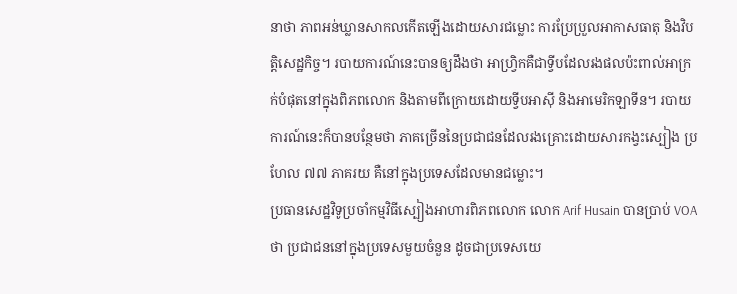នាថា ភាពអន់ឃ្លានសាកលកើតឡើងដោយសារជម្លោះ ការប្រែប្រួលអាកាសធាតុ និងវិបត្តិសេដ្ឋកិច្ច។ របាយការណ៍នេះបានឲ្យដឹងថា អាហ្វ្រិកគឺជាទ្វីបដែលរងផលប៉ះពាល់អាក្រក់បំផុតនៅក្នុងពិភពលោក និងតាមពីក្រោយដោយទ្វីបអាស៊ី និងអាមេរិកឡាទីន។ របាយការណ៍នេះក៏បានបន្ថែមថា ភាគច្រើននៃប្រជាជនដែលរងគ្រោះដោយសារកង្វះស្បៀង ប្រហែល ៧៧ ភាគរយ គឺនៅក្នុងប្រទេសដែលមានជម្លោះ។
ប្រធានសេដ្ឋវិទូប្រចាំកម្មវិធីស្បៀងអាហារពិភពលោក លោក Arif Husain បានប្រាប់ VOA ថា ប្រជាជននៅក្នុងប្រទេសមួយចំនួន ដូចជាប្រទេសយេ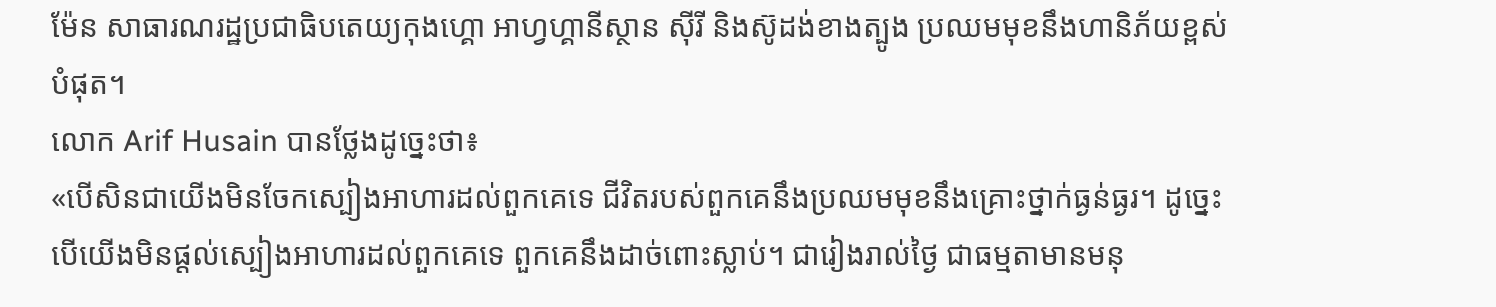ម៉ែន សាធារណរដ្ឋប្រជាធិបតេយ្យកុងហ្គោ អាហ្វហ្គានីស្ថាន ស៊ីរី និងស៊ូដង់ខាងត្បូង ប្រឈមមុខនឹងហានិភ័យខ្ពស់បំផុត។
លោក Arif Husain បានថ្លែងដូច្នេះថា៖
«បើសិនជាយើងមិនចែកស្បៀងអាហារដល់ពួកគេទេ ជីវិតរបស់ពួកគេនឹងប្រឈមមុខនឹងគ្រោះថ្នាក់ធ្ងន់ធ្ងរ។ ដូច្នេះបើយើងមិនផ្ដល់ស្បៀងអាហារដល់ពួកគេទេ ពួកគេនឹងដាច់ពោះស្លាប់។ ជារៀងរាល់ថ្ងៃ ជាធម្មតាមានមនុ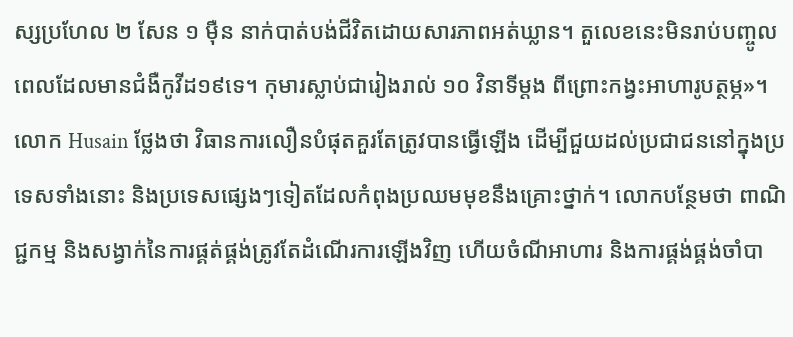ស្សប្រហែល ២ សែន ១ ម៉ឺន នាក់បាត់បង់ជីវិតដោយសារភាពអត់ឃ្លាន។ តួលេខនេះមិនរាប់បញ្ចូលពេលដែលមានជំងឺកូវីដ១៩ទេ។ កុមារស្លាប់ជារៀងរាល់ ១០ វិនាទីម្ដង ពីព្រោះកង្វះអាហារូបត្ថម្ភ»។
លោក Husain ថ្លែងថា វិធានការលឿនបំផុតគួរតែត្រូវបានធ្វើឡើង ដើម្បីជួយដល់ប្រជាជននៅក្នុងប្រទេសទាំងនោះ និងប្រទេសផ្សេងៗទៀតដែលកំពុងប្រឈមមុខនឹងគ្រោះថ្នាក់។ លោកបន្ថែមថា ពាណិជ្ជកម្ម និងសង្វាក់នៃការផ្គត់ផ្គង់ត្រូវតែដំណើរការឡើងវិញ ហើយចំណីអាហារ និងការផ្គង់ផ្គង់ចាំបា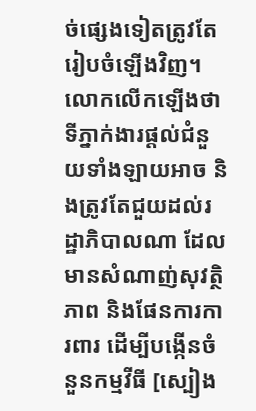ច់ផ្សេងទៀតត្រូវតែរៀបចំឡើងវិញ។ លោកលើកឡើងថា ទីភ្នាក់ងារផ្ដល់ជំនួយទាំងឡាយអាច និងត្រូវតែជួយដល់រដ្ឋាភិបាលណា ដែលមានសំណាញ់សុវត្ថិភាព និងផែនការការពារ ដើម្បីបង្កើនចំនួនកម្មវីធី [ស្បៀង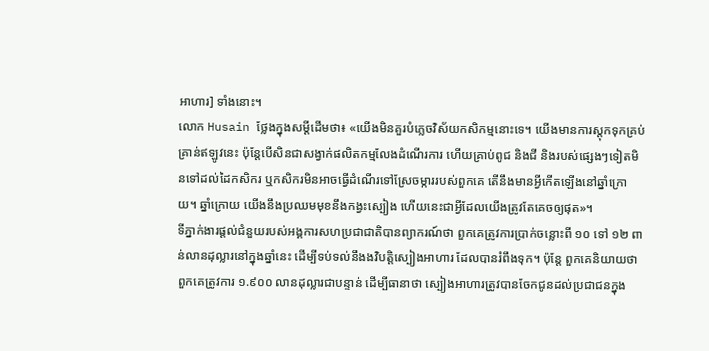អាហារ] ទាំងនោះ។
លោក Husain ថ្លែងក្នុងសម្ដីដើមថា៖ «យើងមិនគួរបំភ្លេចវិស័យកសិកម្មនោះទេ។ យើងមានការស្តុកទុកគ្រប់គ្រាន់ឥឡូវនេះ ប៉ុន្តែបើសិនជាសង្វាក់ផលិតកម្មលែងដំណើរការ ហើយគ្រាប់ពូជ និងជី និងរបស់ផ្សេងៗទៀតមិនទៅដល់ដៃកសិករ ឬកសិករមិនអាចធ្វើដំណើរទៅស្រែចម្ការរបស់ពួកគេ តើនឹងមានអ្វីកើតឡើងនៅឆ្នាំក្រោយ។ ឆ្នាំក្រោយ យើងនឹងប្រឈមមុខនឹងកង្វះស្បៀង ហើយនេះជាអ្វីដែលយើងត្រូវតែគេចឲ្យផុត»។
ទីភ្នាក់ងារផ្ដល់ជំនួយរបស់អង្គការសហប្រជាជាតិបានព្យាករណ៍ថា ពួកគេត្រូវការប្រាក់ចន្លោះពី ១០ ទៅ ១២ ពាន់លានដុល្លារនៅក្នុងឆ្នាំនេះ ដើម្បីទប់ទល់នឹងងវិបត្តិស្បៀងអាហារ ដែលបានរំពឹងទុក។ ប៉ុន្តែ ពួកគេនិយាយថា ពួកគេត្រូវការ ១.៩០០ លានដុល្លារជាបន្ទាន់ ដើម្បីធានាថា ស្បៀងអាហារត្រូវបានចែកជូនដល់ប្រជាជនក្នុង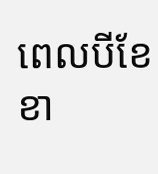ពេលបីខែខា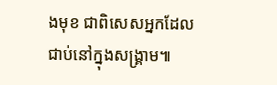ងមុខ ជាពិសេសអ្នកដែលជាប់នៅក្នុងសង្គ្រាម៕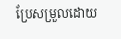ប្រែសម្រួលដោយ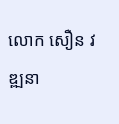លោក សឿន វឌ្ឍនា